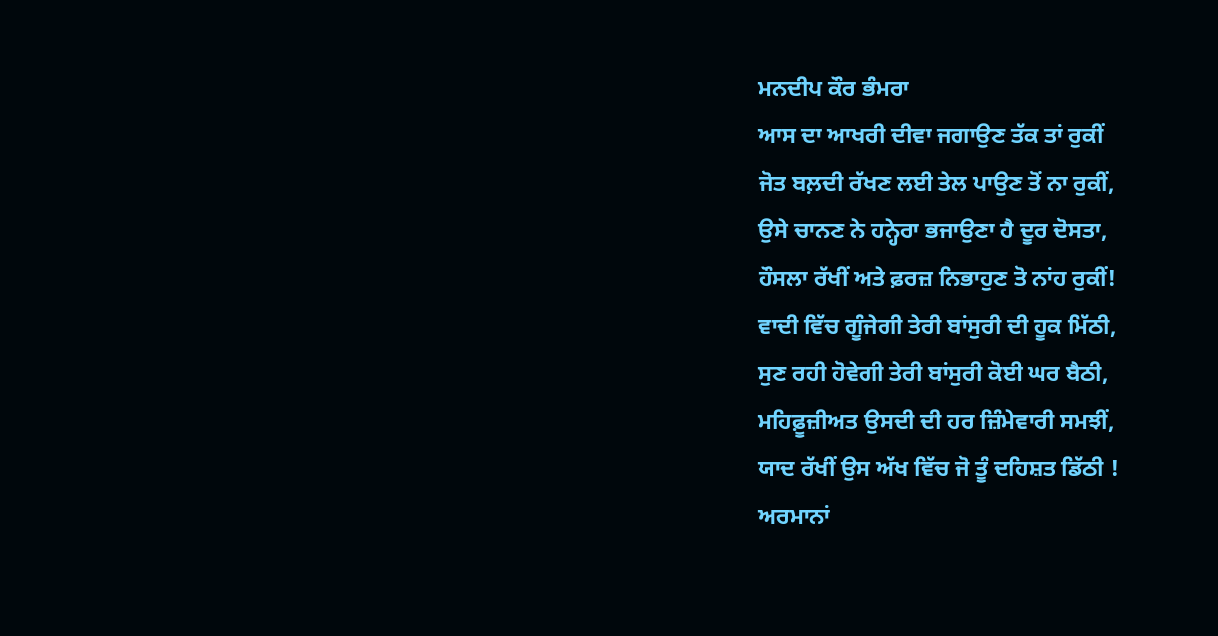ਮਨਦੀਪ ਕੌਰ ਭੰਮਰਾ
ਆਸ ਦਾ ਆਖਰੀ ਦੀਵਾ ਜਗਾਉਣ ਤੱਕ ਤਾਂ ਰੁਕੀਂ
ਜੋਤ ਬਲ਼ਦੀ ਰੱਖਣ ਲਈ ਤੇਲ ਪਾਉਣ ਤੋਂ ਨਾ ਰੁਕੀਂ,
ਉਸੇ ਚਾਨਣ ਨੇ ਹਨ੍ਹੇਰਾ ਭਜਾਉਣਾ ਹੈ ਦੂਰ ਦੋਸਤਾ,
ਹੌਸਲਾ ਰੱਖੀਂ ਅਤੇ ਫ਼ਰਜ਼ ਨਿਭਾਹੁਣ ਤੋ ਨਾਂਹ ਰੁਕੀਂ!
ਵਾਦੀ ਵਿੱਚ ਗੂੰਜੇਗੀ ਤੇਰੀ ਬਾਂਸੁਰੀ ਦੀ ਹੂਕ ਮਿੱਠੀ,
ਸੁਣ ਰਹੀ ਹੋਵੇਗੀ ਤੇਰੀ ਬਾਂਸੁਰੀ ਕੋਈ ਘਰ ਬੈਠੀ,
ਮਹਿਫ਼ੂਜ਼ੀਅਤ ਉਸਦੀ ਦੀ ਹਰ ਜ਼ਿੰਮੇਵਾਰੀ ਸਮਝੀਂ,
ਯਾਦ ਰੱਖੀਂ ਉਸ ਅੱਖ ਵਿੱਚ ਜੋ ਤੂੰ ਦਹਿਸ਼ਤ ਡਿੱਠੀ !
ਅਰਮਾਨਾਂ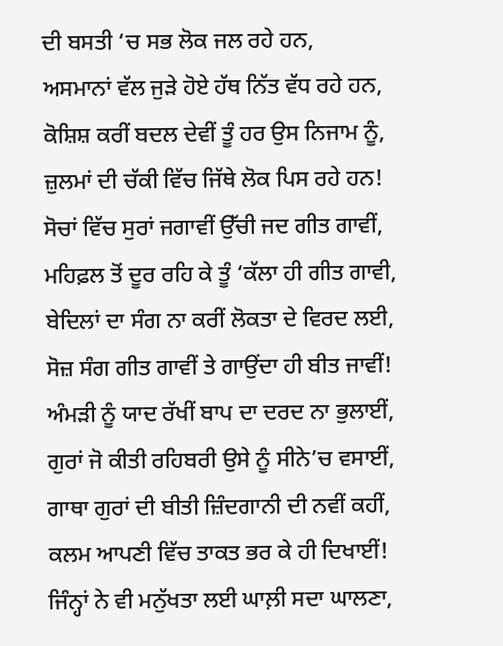ਦੀ ਬਸਤੀ ‘ਚ ਸਭ ਲੋਕ ਜਲ ਰਹੇ ਹਨ,
ਅਸਮਾਨਾਂ ਵੱਲ ਜੁੜੇ ਹੋਏ ਹੱਥ ਨਿੱਤ ਵੱਧ ਰਹੇ ਹਨ,
ਕੋਸ਼ਿਸ਼ ਕਰੀਂ ਬਦਲ ਦੇਵੀਂ ਤੂੰ ਹਰ ਉਸ ਨਿਜਾਮ ਨੂੰ,
ਜ਼ੁਲਮਾਂ ਦੀ ਚੱਕੀ ਵਿੱਚ ਜਿੱਥੇ ਲੋਕ ਪਿਸ ਰਹੇ ਹਨ!
ਸੋਚਾਂ ਵਿੱਚ ਸੁਰਾਂ ਜਗਾਵੀਂ ਉੱਚੀ ਜਦ ਗੀਤ ਗਾਵੀਂ,
ਮਹਿਫ਼ਲ ਤੋਂ ਦੂਰ ਰਹਿ ਕੇ ਤੂੰ ‘ਕੱਲਾ ਹੀ ਗੀਤ ਗਾਵੀ,
ਬੇਦਿਲਾਂ ਦਾ ਸੰਗ ਨਾ ਕਰੀਂ ਲੋਕਤਾ ਦੇ ਵਿਰਦ ਲਈ,
ਸੋਜ਼ ਸੰਗ ਗੀਤ ਗਾਵੀਂ ਤੇ ਗਾਉਂਦਾ ਹੀ ਬੀਤ ਜਾਵੀਂ!
ਅੰਮੜੀ ਨੂੰ ਯਾਦ ਰੱਖੀਂ ਬਾਪ ਦਾ ਦਰਦ ਨਾ ਭੁਲਾਈਂ,
ਗੁਰਾਂ ਜੋ ਕੀਤੀ ਰਹਿਬਰੀ ਉਸੇ ਨੂੰ ਸੀਨੇ’ਚ ਵਸਾਈਂ,
ਗਾਥਾ ਗੁਰਾਂ ਦੀ ਬੀਤੀ ਜ਼ਿੰਦਗਾਨੀ ਦੀ ਨਵੀਂ ਕਹੀਂ,
ਕਲਮ ਆਪਣੀ ਵਿੱਚ ਤਾਕਤ ਭਰ ਕੇ ਹੀ ਦਿਖਾਈਂ!
ਜਿੰਨ੍ਹਾਂ ਨੇ ਵੀ ਮਨੁੱਖਤਾ ਲਈ ਘਾਲ਼ੀ ਸਦਾ ਘਾਲਣਾ,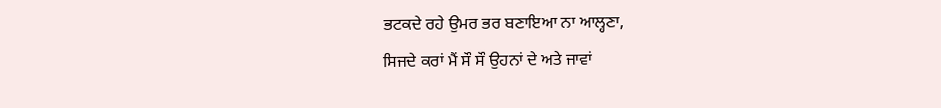ਭਟਕਦੇ ਰਹੇ ਉਮਰ ਭਰ ਬਣਾਇਆ ਨਾ ਆਲ੍ਹਣਾ,
ਸਿਜਦੇ ਕਰਾਂ ਮੈਂ ਸੌ ਸੌ ਉਹਨਾਂ ਦੇ ਅਤੇ ਜਾਵਾਂ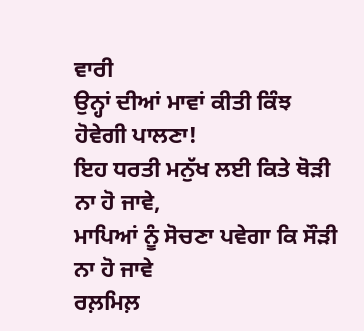ਵਾਰੀ
ਉਨ੍ਹਾਂ ਦੀਆਂ ਮਾਵਾਂ ਕੀਤੀ ਕਿੰਝ ਹੋਵੇਗੀ ਪਾਲਣਾ!
ਇਹ ਧਰਤੀ ਮਨੁੱਖ ਲਈ ਕਿਤੇ ਥੋੜੀ ਨਾ ਹੋ ਜਾਵੇ,
ਮਾਪਿਆਂ ਨੂੰ ਸੋਚਣਾ ਪਵੇਗਾ ਕਿ ਸੌੜੀ ਨਾ ਹੋ ਜਾਵੇ
ਰਲ਼ਮਿਲ਼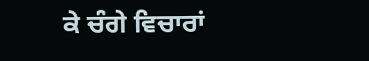ਕੇ ਚੰਗੇ ਵਿਚਾਰਾਂ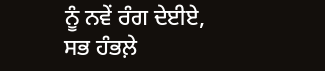ਨੂੰ ਨਵੇਂ ਰੰਗ ਦੇਈਏ,
ਸਭ ਹੰਭਲ਼ੇ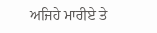ਅਜਿਹੇ ਮਾਰੀਏ ਤੇ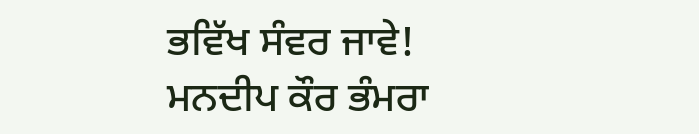ਭਵਿੱਖ ਸੰਵਰ ਜਾਵੇ!
ਮਨਦੀਪ ਕੌਰ ਭੰਮਰਾ